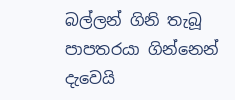බල්ලන් ගිනි තැබූ පාපතරයා ගින්නෙන් දැවෙයි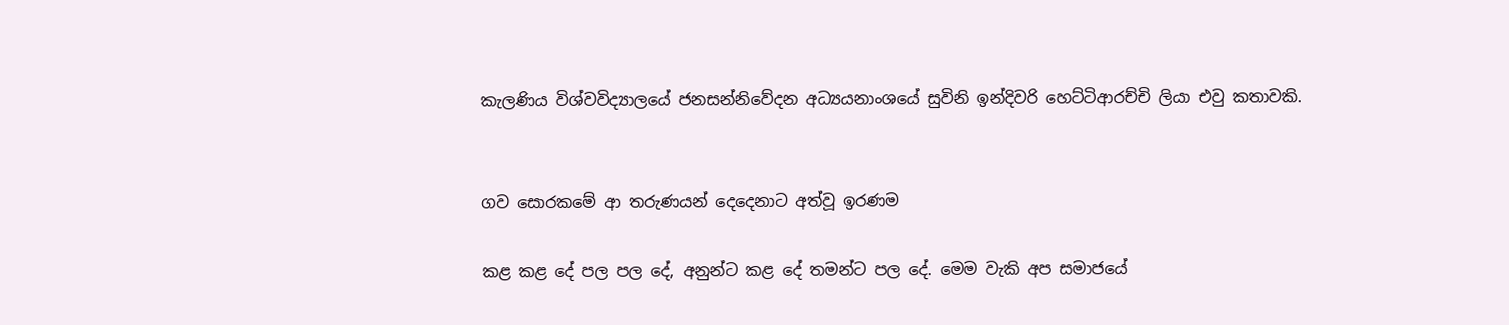කැලණිය විශ්වවිද්‍යාලයේ ජනසන්නිවේදන අධ්‍යයනාංශයේ සුවිනි ඉන්දිවරි හෙට්ටිආරච්චි ලියා එවු කතාවකි.


ගව සොරකමේ ආ තරුණයන් දෙදෙනාට අත්වූ ඉරණම

කළ කළ දේ පල පල දේ, අනුන්ට කළ දේ තමන්ට පල දේ. මෙම වැකි අප සමාජයේ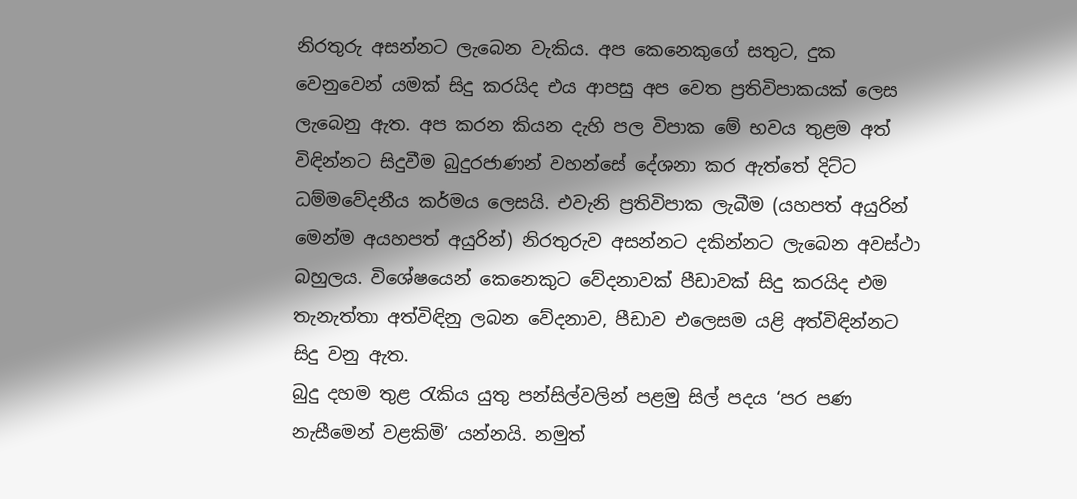නිරතුරු අසන්නට ලැබෙන වැකිය. අප කෙනෙකුගේ සතුට, දුක වෙනුවෙන් යමක් සිදු කරයිද එය ආපසු අප වෙත ප්‍රතිවිපාකයක් ලෙස ලැබෙනු ඇත. අප කරන කියන දැහි පල විපාක මේ භවය තුළම අත් විඳින්නට සිදුවීම බුදුරජාණන් වහන්සේ දේශනා කර ඇත්තේ දිට්ට ධම්මවේදනීය කර්මය ලෙසයි. එවැනි ප්‍රතිවිපාක ලැබීම (යහපත් අයුරින් මෙන්ම අයහපත් අයුරින්) නිරතුරුව අසන්නට දකින්නට ලැබෙන අවස්ථා බහුලය. විශේෂයෙන් කෙනෙකුට වේදනාවක් පීඩාවක් සිදු කරයිද එම තැනැත්තා අත්විඳිනු ලබන වේදනාව, පීඩාව එලෙසම යළි අත්විඳින්නට සිදු වනු ඇත.
බුදු දහම තුළ රැකිය යුතු පන්සිල්වලින් පළමු සිල් පදය ‘පර පණ නැසීමෙන් වළකිමි’ යන්නයි. නමුත්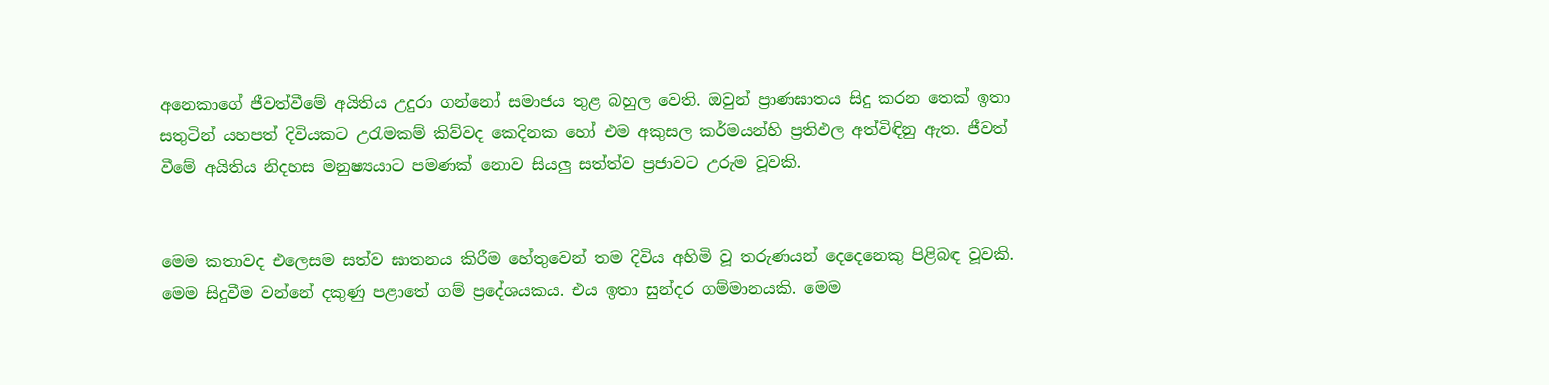අනෙකාගේ ජීවත්වීමේ අයිතිය උදුරා ගන්නෝ සමාජය තුළ බහුල වෙති. ඔවුන් ප්‍රාණඝාතය සිදු කරන තෙක් ඉතා සතුටින් යහපත් දිවියකට උරැමකම් කිව්වද කෙදිනක හෝ එම අකුසල කර්මයන්හි ප්‍රතිඵල අත්විඳිනු ඇත. ජීවත් වීමේ අයිතිය නිදහස මනුෂ්‍යයාට පමණක් නොව සියලු සත්ත්ව ප්‍රජාවට උරුම වූවකි.


මෙම කතාවද එලෙසම සත්ව ඝාතනය කිරීම හේතුවෙන් තම දිවිය අහිමි වූ තරුණයන් දෙදෙනෙකු පිළිබඳ වූවකි. මෙම සිදුවීම වන්නේ දකුණු පළාතේ ගම් ප්‍රදේශයකය. එය ඉතා සුන්දර ගම්මානයකි. මෙම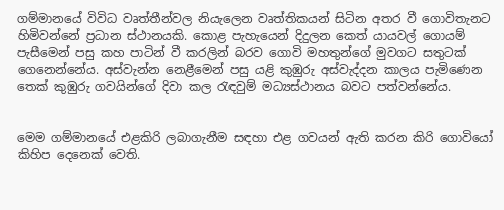ගම්මානයේ විවිධ වෘත්තීන්වල නියැලෙන වෘත්තිකයන් සිටින අතර වී ගොවිතැනට හිමිවන්නේ ප්‍රධාන ස්ථානයකි. කොළ පැහැයෙන් දිදුලන කෙත් යායවල් ගොයම් පැසීමෙන් පසු කහ පාටින් වී කරලින් බරව ගොවි මහතුන්ගේ මුවගට සතුටක් ගෙනෙන්නේය. අස්වැන්න නෙළීමෙන් පසු යළි කුඹුරු අස්වැද්දන කාලය පැමිණෙන තෙක් කුඹුරු ගවයින්ගේ දිවා කල රැඳවුම් මධ්‍යස්ථානය බවට පත්වන්නේය.


මෙම ගම්මානයේ එළකිරි ලබාගැනීම සඳහා එළ ගවයන් ඇති කරන කිරි ගොවියෝ කිහිප දෙනෙක් වෙති.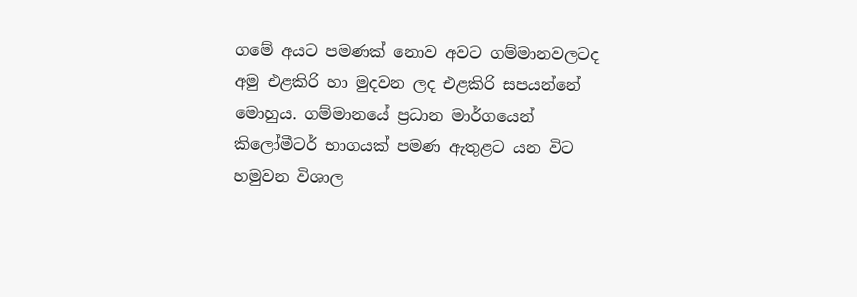ගමේ අයට පමණක් නොව අවට ගම්මානවලටද අමු එළකිරි හා මුදවන ලද එළකිරි සපයන්නේ මොහුය. ගම්මානයේ ප්‍රධාන මාර්ගයෙන් කිලෝමීටර් භාගයක් පමණ ඇතුළට යන විට හමුවන විශාල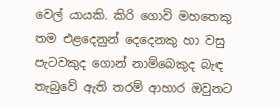වෙල් යායකි. කිරි ගොවි මහතෙකු තම එළදෙනුන් දෙදෙනකු හා වසු පැටවකුද ගොන් නාම්බෙකුද බැඳ තැබුවේ ඇති තරම් ආහාර ඔවුනට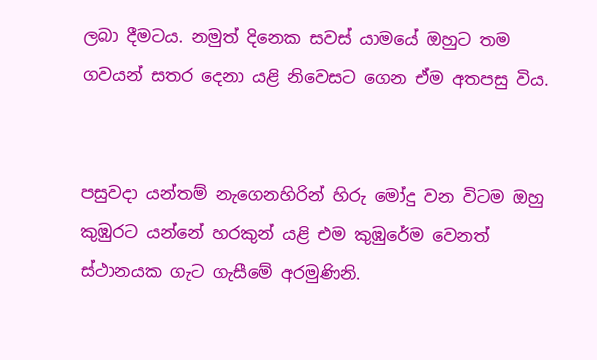ලබා දීමටය. නමුත් දිනෙක සවස් යාමයේ ඔහුට තම ගවයන් සතර දෙනා යළි නිවෙසට ගෙන ඒම අතපසු විය.


පසුවද‌ා යන්තම් නැගෙනහිරින් හිරු මෝදු වන විටම ඔහු කුඹුරට යන්නේ හරකුන් යළි එම කුඹුරේම වෙනත් ස්ථානයක ගැට ගැසීමේ අරමුණිනි.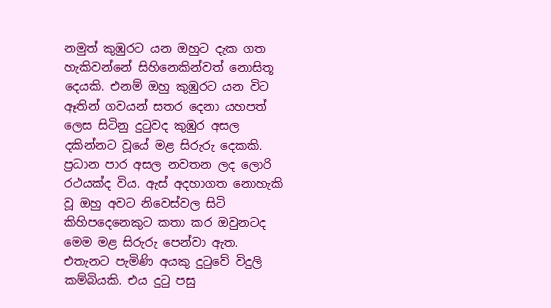නමුත් කුඹුරට යන ඔහුට දැක ගත හැකිවන්නේ සිහිනෙකින්වත් නොසිතූ දෙයකි. එනම් ඔහු කුඹුරට යන විට ඈතින් ගවයන් සතර දෙනා යහපත් ලෙස සිටිනු දුටුවද කුඹුර අසල දකින්නට වූයේ මළ සිරුරු දෙකකි. ප්‍රධාන පාර අසල නවතන ලද ලොරි රථයක්ද විය. ඇස් අදහාගත නොහැකි වූ ඔහු අවට නිවෙස්වල සිටි කිහිපදෙනෙකුට කතා කර ඔවුනටද මෙම මළ සිරුරු පෙන්වා ඇත. එතැනට පැමිණි අයකු දුටුවේ විදුලි කම්බියකි. එය දුටු පසු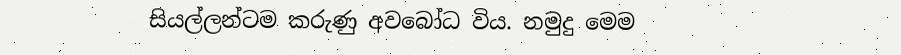සියල්ලන්ටම කරුණු අවබෝධ විය. නමුදු මෙම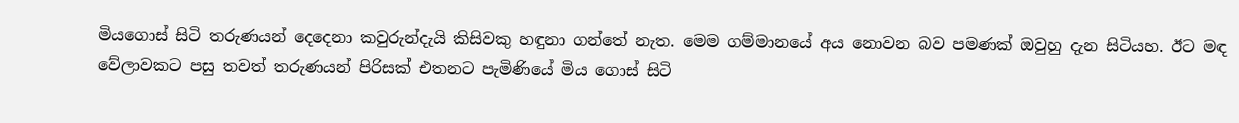මියගොස් සිටි තරුණයන් දෙදෙනා කවුරුන්දැයි කිසිවකු හඳුනා ගන්තේ නැත. මෙම ගම්මානයේ අය නොවන බව පමණක් ඔවුහු දැන සිටියහ. ඊට මඳ වේලාවකට පසු තවත් තරුණයන් පිරිසක් එතනට පැමිණියේ මිය ගොස් සිටි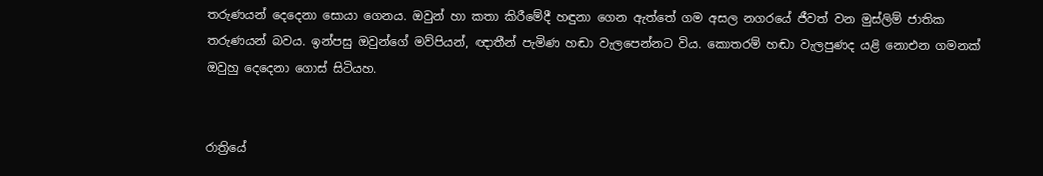තරුණයන් දෙදෙනා සොයා ගෙනය. ඔවුන් හා කතා කිරීමේදී හඳුනා ගෙන ඇත්තේ ගම අසල නගරයේ ජීවත් වන මුස්ලිම් ජාතික තරුණයන් බවය. ඉන්පසු ඔවුන්ගේ මව්පියන්, ඥාතීන් පැමිණ හඬා වැලපෙන්නට විය. කොතරම් හඬා වැලපුණද යළි නොඑන ගමනක් ඔවුහු දෙදෙනා ගොස් සිටියහ.


රාත්‍රියේ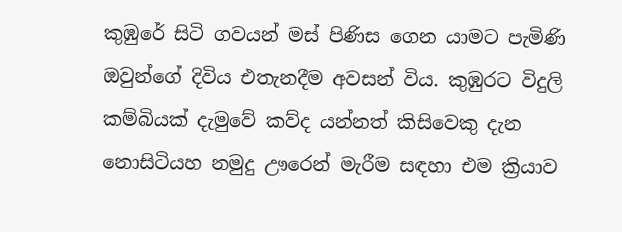කුඹුරේ සිටි ගවයන් මස් පිණිස ගෙන යාමට පැමිණි ඔවුන්ගේ දිවිය එතැනදීම අවසන් විය. කුඹුරට විදුලි කම්බියක් දැමුවේ කව්ද යන්නත් කිසිවෙකු දැන නොසිටියහ නමුදු ඌරෙන් මැරීම සඳහා එම ක්‍රියාව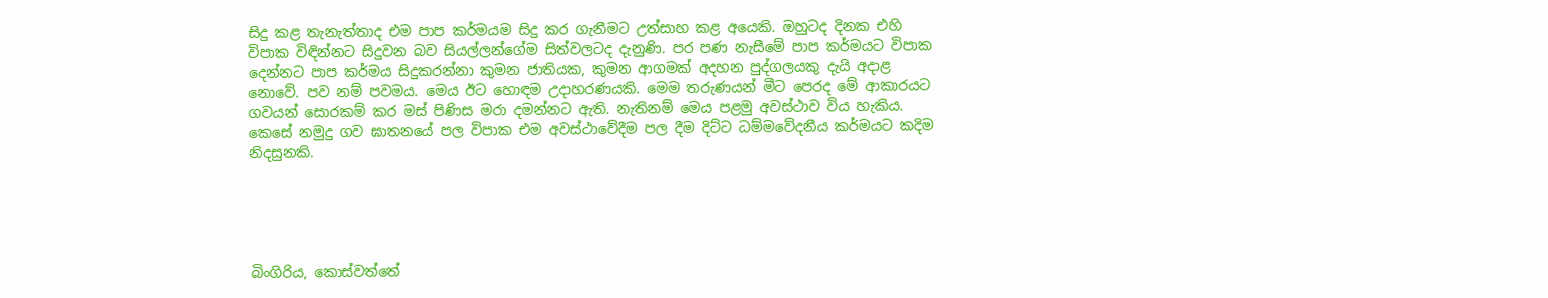සිදු කළ තැනැත්තාද එම පාප කර්මයම සිදු කර ගැනීමට උත්සාහ කළ අයෙකි. ඔහුටද දිනක එහි විපාක විඳින්නට සිදුවන බව සියල්ලන්ගේම සිත්වලටද දැනුණි. පර පණ නැසීමේ පාප කර්මයට විපාක දෙන්නට පාප කර්මය සිදුකරන්නා කුමන ජාතියක, කුමන ආගමක් අදහන පුද්ගලයකු දැයි අදාළ නොවේ. පව නම් පවමය. මෙය ඊට හොඳම උද‌ාහරණයකි. මෙම තරුණයන් මීට පෙරද මේ ආකාරයට ගවයන් සොරකම් කර මස් පිණිස මරා දමන්නට ඇති. නැතිනම් මෙය පළමු අවස්ථාව විය හැකිය. කෙසේ නමුදු ගව ඝාතනයේ පල විපාක එම අවස්ථාවේදීම පල දීම දිට්ට ධම්මවේදනීය කර්මයට කදිම නිදසුනකි.





බිංගිරිය, කොස්වත්තේ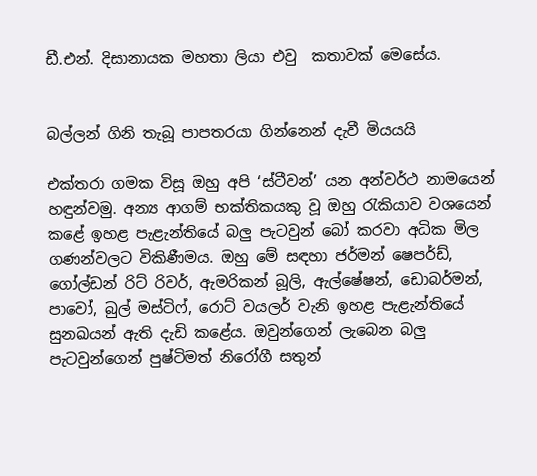ඩී.එන්. දිසානායක මහතා ලියා එවු  කතාවක් මෙසේය.


බල්ලන් ගිනි තැබූ පාපතරයා ගින්නෙන් දැවී මියයයි

එක්තරා ගමක විසූ ඔහු අපි ‘ස්ටීවන්’ යන අන්වර්ථ නාමයෙන් හඳුන්වමු. අන්‍ය ආගම් භක්තිකයකු වූ ඔහු රැකියාව වශයෙන් කළේ ඉහළ පැළැන්තියේ බලු පැටවුන් බෝ කරවා අධික මිල ගණන්වලට විකිණීමය. ඔහු මේ සඳහා ජර්මන් ෂෙපර්ඩ්, ගෝල්ඩන් රිට් රිවර්, ඇමරිකන් බූලි, ඇල්ෂේෂන්, ඩොබර්මන්, පාවෝ, බුල් මස්ටිෆ්, රොට් වයලර් වැනි ඉහළ පැළැන්තියේ සුනඛයන් ඇති දැඩි කළේය. ඔවුන්ගෙන් ලැබෙන බලු පැටවුන්ගෙන් පුෂ්ටිමත් නිරෝගී සතුන්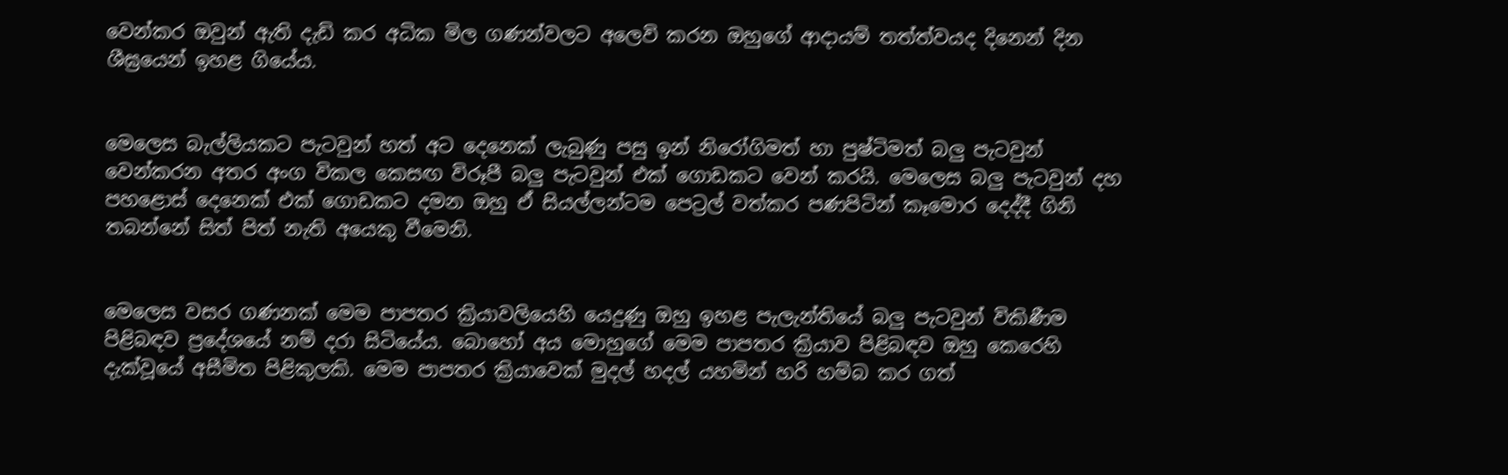වෙන්කර ඔවුන් ඇති දැඩි කර අධික මිල ගණන්වලට අලෙවි කරන ඔහුගේ ආද‌ායම් තත්ත්වයද දිනෙන් දින ශීඝ්‍රයෙන් ඉහළ ගියේය.


මෙලෙස බැල්ලියකට පැටවුන් හත් අට දෙනෙක් ලැබුණු පසු ඉන් නිරෝගිමත් හා පුෂ්ටිමත් බලු පැටවුන් වෙන්කරන අතර අංග විකල කෙසඟ විරූපී බලු පැටවුන් එක් ගොඩකට වෙන් කරයි. මෙලෙස බලු පැටවුන් දහ පහළොස් දෙනෙක් එක් ගොඩකට දමන ඔහු ඒ සියල්ලන්ටම පෙට්‍රල් වත්කර පණපිටින් කෑමොර දෙද්දී ගිනි තබන්නේ සිත් පිත් නැති අයෙකු වීමෙනි.


මෙලෙස වසර ගණනක් මෙම පාපතර ක්‍රියාවලියෙහි යෙදුණු ඔහු ඉහළ පැලැන්තියේ බලු පැටවුන් විකිණීම පිළිබඳව ප්‍රදේශයේ නම් දරා සිටියේය. බොහෝ අය මොහුගේ මෙම පාපතර ක්‍රියාව පිළිබඳව ඔහු කෙරෙහි දැක්වූයේ අසීමිත පිළිකුලකි. මෙම පාපතර ක්‍රියාවෙක් මුදල් හදල් යහමින් හරි හම්බ කර ගත්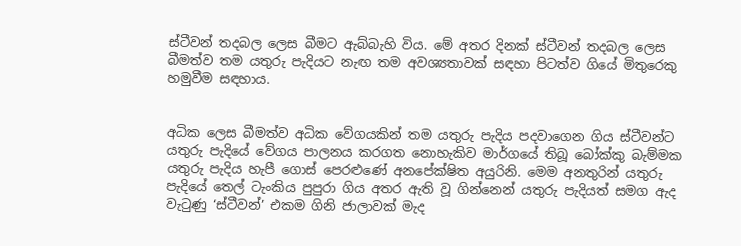ස්ටීවන් තදබල ලෙස බීමට ඇබ්බැහි විය. මේ අතර දිනක් ස්ටීවන් තදබල ලෙස බීමත්ව තම යතුරු පැදියට නැඟ තම අවශ්‍යතාවක් සඳහා පිටත්ව ගියේ මිතුරෙකු හමුවීම සඳහාය.


අධික ලෙස බීමත්ව අධික වේගයකින් තම යතුරු පැදිය පදවාගෙන ගිය ස්ටීවන්ට යතුරු පැදියේ වේගය පාලනය කරගත නොහැකිව මාර්ගයේ තිබූ බෝක්කු බැම්මක යතුරු පැදිය හැපී ගොස් පෙරළුණේ අනපේක්ෂිත අයුරිනි. මෙම අනතුරින් යතුරු පැදියේ තෙල් ටැංකිය පුපුරා ගිය අතර ඇති වූ ගින්නෙන් යතුරු පැදියත් සමග ඇද වැටුණු ‘ස්ටීවන්’ එකම ගිනි ජාලාවක් මැද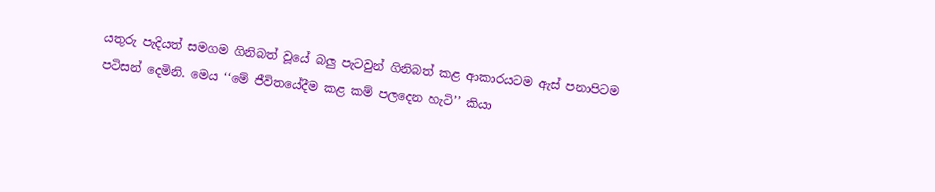යතුරු පැදියත් සමගම ගිනිබත් වූයේ බලු පැටවුන් ගිනිබත් කළ ආකාරයටම ඇස් පනාපිටම පටිසන් දෙමිනි. මෙය ‘‘මේ ජීවිතයේදීම කළ කම් පලදෙන හැටි’’ කියා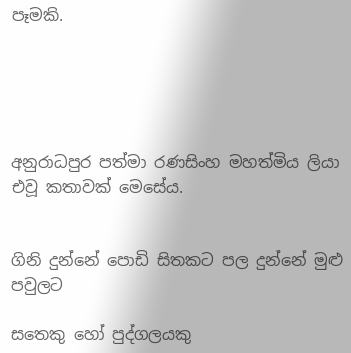පෑමකි.





අනුරාධපුර පත්මා රණසිංහ මහත්මිය ලියා එවූ කතාවක් මෙසේය.


ගිනි දුන්නේ පොඩි සිතකට පල දුන්නේ මුළු පවුලට

සතෙකු හෝ පුද්ගලයකු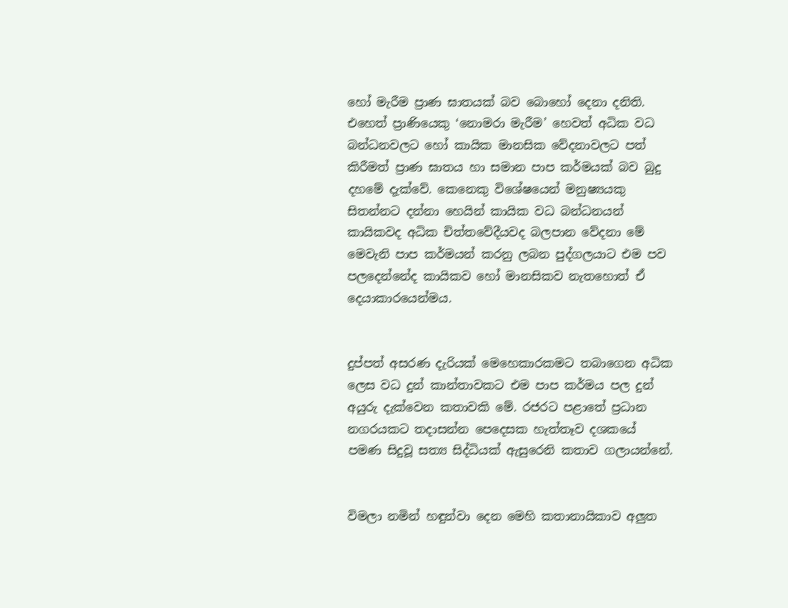හෝ මැරීම ප්‍රාණ ඝාතයක් බව බොහෝ දෙනා දනිති. එහෙත් ප්‍රාණියෙකු ‘නොමරා මැරීම’ හෙවත් අධික වධ බන්ධනවලට හෝ කායික මානසික වේදනාවලට පත් කිරීමත් ප්‍රාණ ඝාතය හා සමාන පාප කර්මයක් බව බුදු දහමේ දැක්වේ. කෙනෙකු විශේෂයෙන් මනුෂ්‍යයකු සිතන්නට දන්නා හෙයින් කායික වධ බන්ධනයන් කායිකවද අධික චිත්තවේදීයවද බලපාන වේදනා මේ මෙවැනි පාප කර්මයන් කරනු ලබන පුද්ගලයාට එම පව පලදෙන්නේද කායිකව හෝ මානසිකව නැතහොත් ඒ දෙයාකාරයෙන්මය.


දුප්පත් අසරණ දැරියක් මෙහෙකාරකමට තබාගෙන අධික ලෙස වධ දුන් කාන්තාවකට එම පාප කර්මය පල දුන් අයුරු දැක්වෙන කතාවකි මේ. රජරට පළාතේ ප්‍රධාන නගරයකට තදාසන්න පෙදෙසක හැත්තෑව දශකයේ පමණ සිදුවූ සත්‍ය සිද්ධියක් ඇසුරෙනි කතාව ගලායන්නේ.


විමලා නමින් හඳුන්වා දෙන මෙහි කතානායිකාව අලුත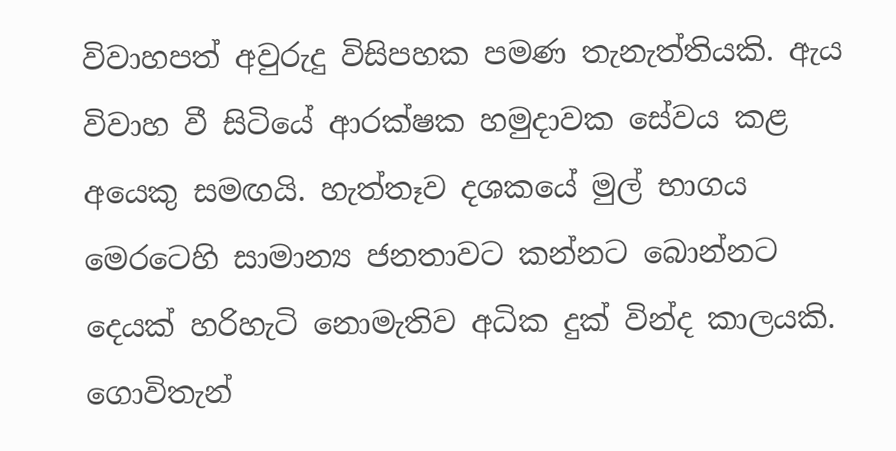විවාහපත් අවුරුදු විසිපහක පමණ තැනැත්තියකි. ඇය විවාහ වී සිටියේ ආරක්ෂක හමුදාවක සේවය කළ අයෙකු සමඟයි. හැත්තෑව දශකයේ මුල් භාගය මෙරටෙහි සාමාන්‍ය ජනතාවට කන්නට බොන්නට දෙයක් හරිහැටි නොමැතිව අධික දුක් වින්ද කාලයකි. ගොවිතැන්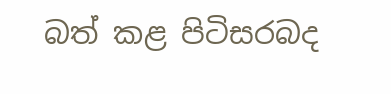බත් කළ පිටිසරබද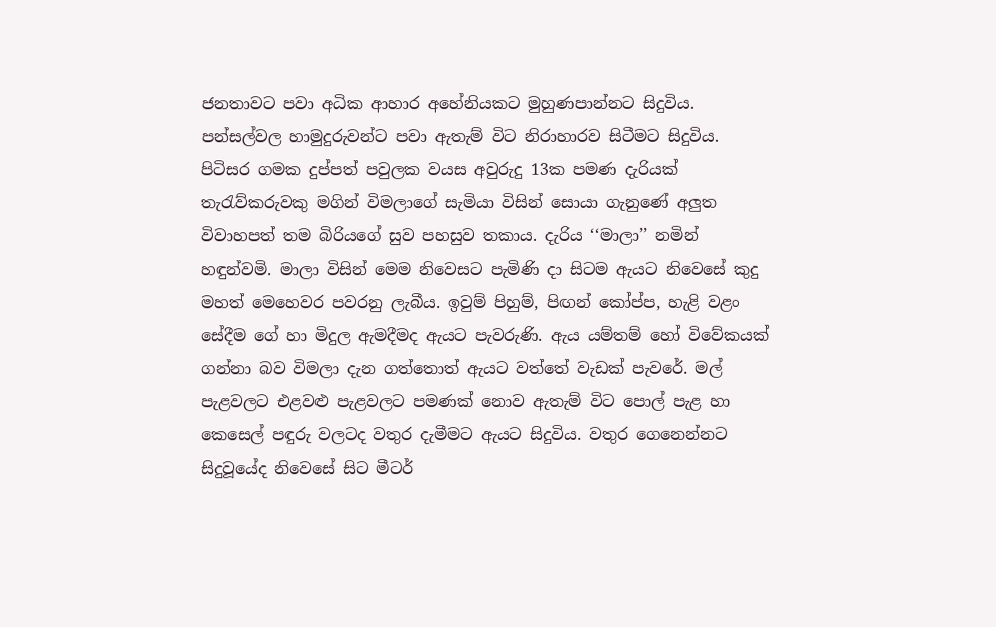ජනතාවට පවා අධික ආහාර අහේනියකට මුහුණපාන්නට සිදුවිය. පන්සල්වල හාමුදුරුවන්ට පවා ඇතැම් විට නිරාහාරව සිටීමට සිදුවිය. පිටිසර ගමක දුප්පත් පවුලක වයස අවුරුදු 13ක පමණ දැරියක් තැරැව්කරුවකු මගින් විමලාගේ සැමියා විසින් සොයා ගැනුණේ අලුත විවාහපත් තම බිරියගේ සුව පහසුව තකාය. දැරිය ‘‘මාලා’’ නමින් හඳුන්වමි. මාලා විසින් මෙම නිවෙසට පැමිණි දා සිටම ඇයට නිවෙසේ කුදු මහත් මෙහෙවර පවරනු ලැබීය. ඉවුම් පිහුම්, පිඟන් කෝප්ප, හැළි වළං සේදීම ගේ හා මිදුල ඇමදීමද ඇයට පැවරුණි. ඇය යම්තම් හෝ විවේකයක් ගන්නා බව විමලා දැන ගත්තොත් ඇයට වත්තේ වැඩක් පැවරේ. මල් පැළවලට එළවළු පැළවලට පමණක් නොව ඇතැම් විට පොල් පැළ හා කෙසෙල් පඳුරු වලටද වතුර දැමීමට ඇයට සිදුවිය. වතුර ගෙනෙන්නට සිදුවූයේද නිවෙසේ සිට මීටර්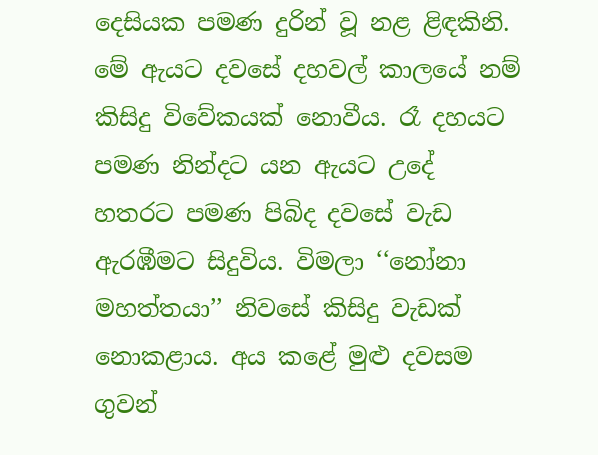දෙසියක පමණ දුරින් වූ නළ ළිඳකිනි. මේ ඇයට දවසේ දහවල් කාලයේ නම් කිසිදු විවේකයක් නොවීය. රෑ දහයට පමණ නින්දට යන ඇයට උදේ හතරට පමණ පිබිද දවසේ වැඩ ඇරඹීමට සිදුවිය. විමලා ‘‘නෝනා මහත්තයා’’ නිවසේ කිසිදු වැඩක් නොකළාය. අය කළේ මුළු දවසම ගුවන්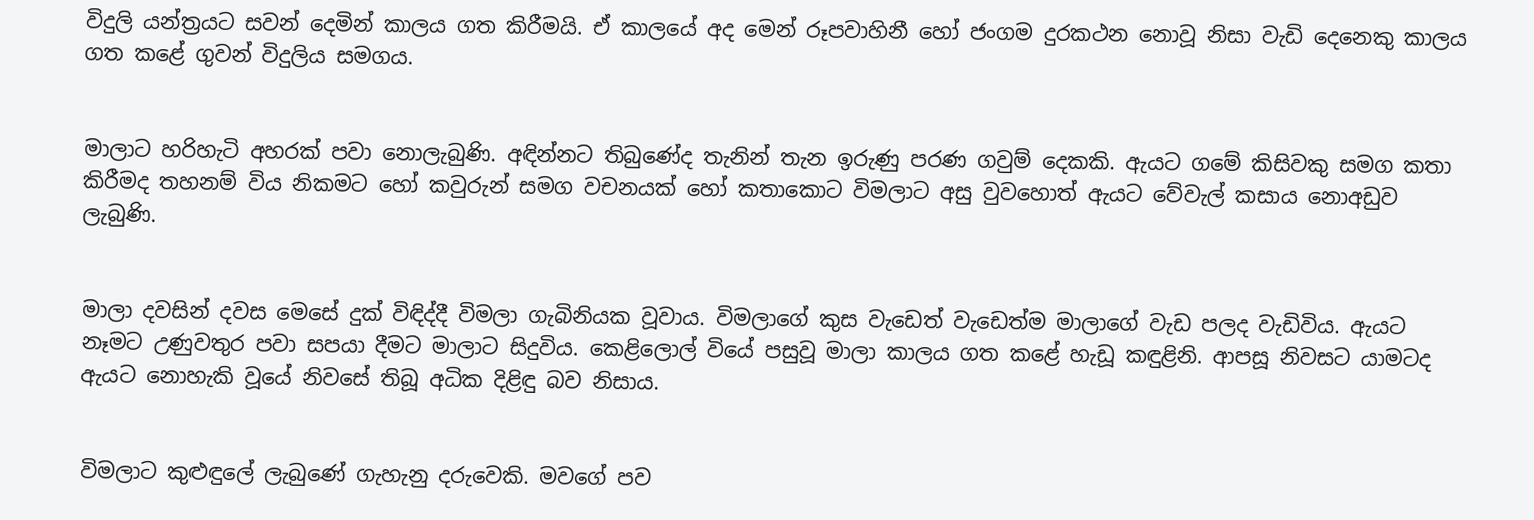විදුලි යන්ත්‍රයට සවන් දෙමින් කාලය ගත කිරීමයි. ඒ කාලයේ අද මෙන් රූපවාහිනී හෝ ජංගම දුරකථන නොවූ නිසා වැඩි දෙනෙකු කාලය ගත කළේ ගුවන් විදුලිය සමගය.


මාලාට හරිහැටි අහරක් පවා නොලැබුණි. අඳින්නට තිබුණේද තැනින් තැන ඉරුණු පරණ ගවුම් දෙකකි. ඇයට ගමේ කිසිවකු සමග කතා කිරීමද තහනම් විය නිකමට හෝ කවුරුන් සමග වචනයක් හෝ කතාකොට විමලාට අසු වුවහොත් ඇයට වේවැල් කසාය නොඅඩුව ලැබුණි.


මාලා දවසින් දවස මෙසේ දුක් විඳිද්දී විමලා ගැබිනියක වූවාය. විමලාගේ කුස වැඩෙත් වැඩෙත්ම මාලාගේ වැඩ පලද වැඩිවිය. ඇයට නෑමට උණුවතුර පවා සපයා දීමට මාලාට සිදුවිය. කෙළිලොල් වියේ පසුවූ මාලා කාලය ගත කළේ හැඩූ කඳුළිනි. ආපසූ නිවසට යාමටද ඇයට නොහැකි වූයේ නිවසේ තිබූ අධික දිළිඳු බව නිසාය.


විමලාට කුළුඳුලේ ලැබුණේ ගැහැනු දරුවෙකි. මවගේ පව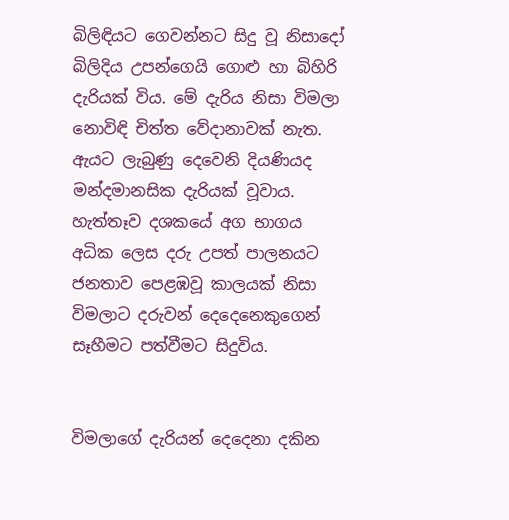බිලිඳියට ගෙවන්නට සිදු වූ නිසාදෝ බිලිදිය උපන්ගෙයි ගොළු හා බිහිරි දැරියක් විය. මේ දැරිය නිසා විමලා නොවිඳි චිත්ත වේද‌ානාවක් නැත. ඇයට ලැබුණු දෙවෙනි දියණියද මන්දමානසික දැරියක් වූවාය. හැත්තෑව දශකයේ අග භාගය අධික ලෙස දරු උපත් පාලනයට ජනතාව පෙළඹවූ කාලයක් නිසා විමලාට දරුවන් දෙදෙනෙකුගෙන් සෑහීමට පත්වීමට සිදුවිය.


විමලාගේ දැරියන් දෙදෙනා දකින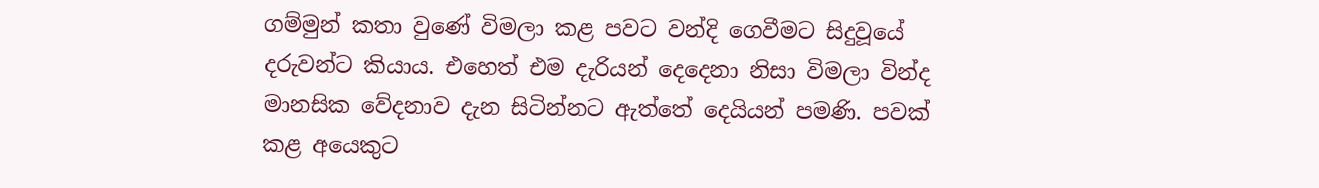ගම්මුන් කතා වුණේ විමලා කළ පවට වන්දි ගෙවීමට සිදුවූයේ දරුවන්ට කියාය. එහෙත් එම දැරියන් දෙදෙනා නිසා විමලා වින්ද මානසික වේදනාව දැන සිටින්නට ඇත්තේ දෙයියන් පමණි. පවක් කළ අයෙකුට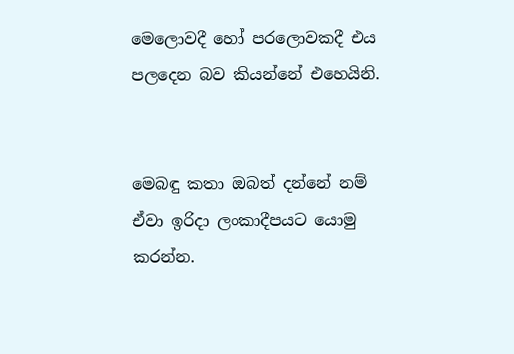මෙලොවදී හෝ පරලොවකදී එය පලදෙන බව කියන්නේ එහෙයිනි.


මෙබඳු කතා ඔබත් දන්නේ නම් ඒවා ඉරිද‌ා ලංකාදීපයට යොමු කරන්න.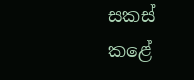සකස් කළේ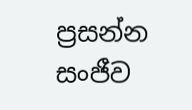ප්‍රසන්න සංජීව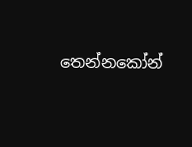තෙන්නකෝන්